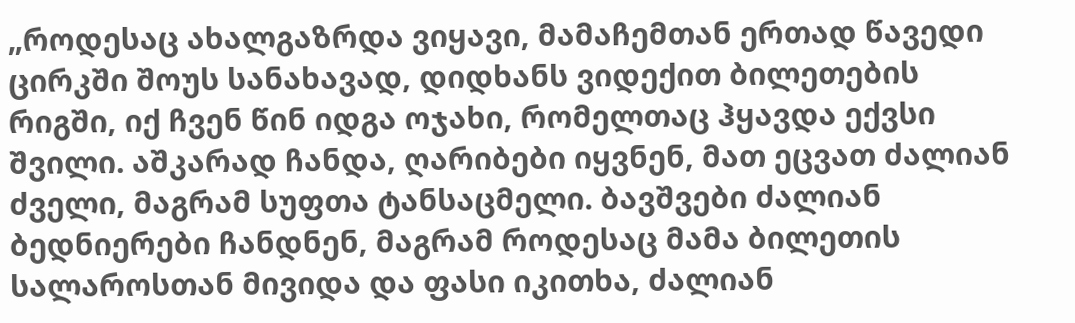„როდესაც ახალგაზრდა ვიყავი, მამაჩემთან ერთად წავედი ცირკში შოუს სანახავად, დიდხანს ვიდექით ბილეთების რიგში, იქ ჩვენ წინ იდგა ოჯახი, რომელთაც ჰყავდა ექვსი შვილი. აშკარად ჩანდა, ღარიბები იყვნენ, მათ ეცვათ ძალიან ძველი, მაგრამ სუფთა ტანსაცმელი. ბავშვები ძალიან ბედნიერები ჩანდნენ, მაგრამ როდესაც მამა ბილეთის სალაროსთან მივიდა და ფასი იკითხა, ძალიან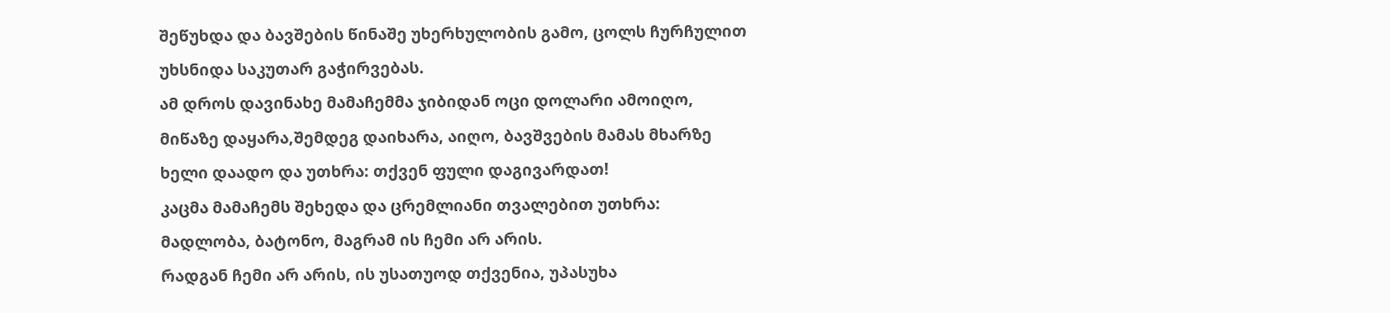შეწუხდა და ბავშების წინაშე უხერხულობის გამო, ცოლს ჩურჩულით უხსნიდა საკუთარ გაჭირვებას.
ამ დროს დავინახე მამაჩემმა ჯიბიდან ოცი დოლარი ამოიღო, მიწაზე დაყარა,შემდეგ დაიხარა, აიღო, ბავშვების მამას მხარზე ხელი დაადო და უთხრა: თქვენ ფული დაგივარდათ!
კაცმა მამაჩემს შეხედა და ცრემლიანი თვალებით უთხრა: მადლობა, ბატონო, მაგრამ ის ჩემი არ არის.
რადგან ჩემი არ არის, ის უსათუოდ თქვენია, უპასუხა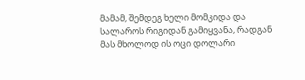მამამ, შემდეგ ხელი მომკიდა და სალაროს რიგიდან გამიყვანა, რადგან მას მხოლოდ ის ოცი დოლარი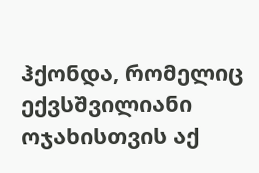ჰქონდა, რომელიც ექვსშვილიანი ოჯახისთვის აქ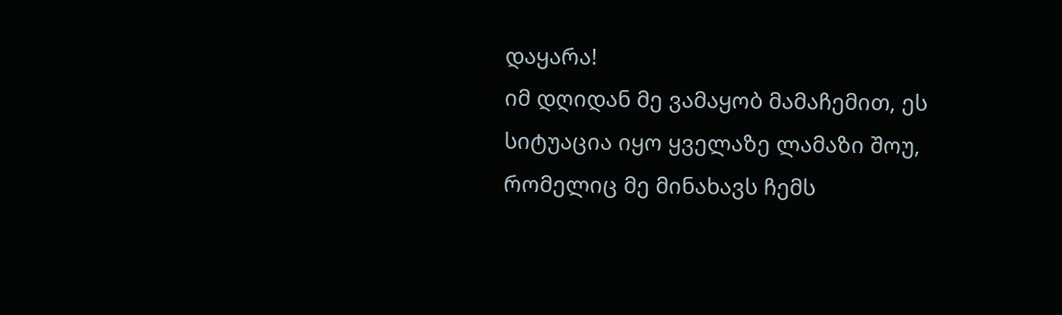დაყარა!
იმ დღიდან მე ვამაყობ მამაჩემით, ეს სიტუაცია იყო ყველაზე ლამაზი შოუ, რომელიც მე მინახავს ჩემს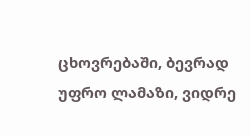ცხოვრებაში, ბევრად უფრო ლამაზი, ვიდრე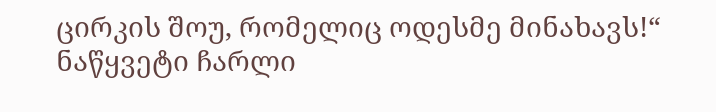ცირკის შოუ, რომელიც ოდესმე მინახავს!“
ნაწყვეტი ჩარლი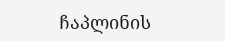ჩაპლინის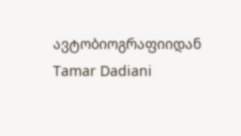ავტობიოგრაფიიდან
Tamar Dadiani